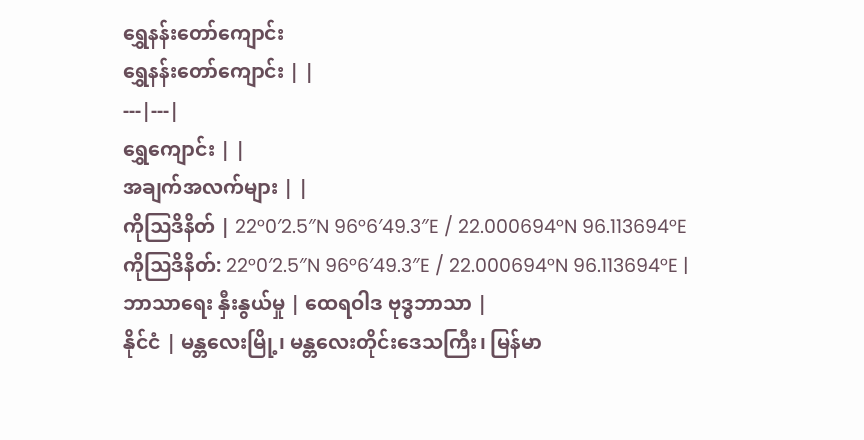ရွှေနန်းတော်ကျောင်း
ရွှေနန်းတော်ကျောင်း | |
---|---|
ရွှေကျောင်း | |
အချက်အလက်များ | |
ကိုဩဒိနိတ် | 22°0′2.5″N 96°6′49.3″E / 22.000694°N 96.113694°Eကိုဩဒိနိတ်: 22°0′2.5″N 96°6′49.3″E / 22.000694°N 96.113694°E |
ဘာသာရေး နှီးနွယ်မှု | ထေရဝါဒ ဗုဒ္ဓဘာသာ |
နိုင်ငံ | မန္တလေးမြို့၊ မန္တလေးတိုင်းဒေသကြီး၊ မြန်မာ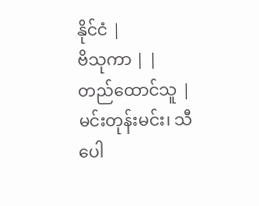နိုင်ငံ |
ဗိသုကာ | |
တည်ထောင်သူ | မင်းတုန်းမင်း၊ သီပေါ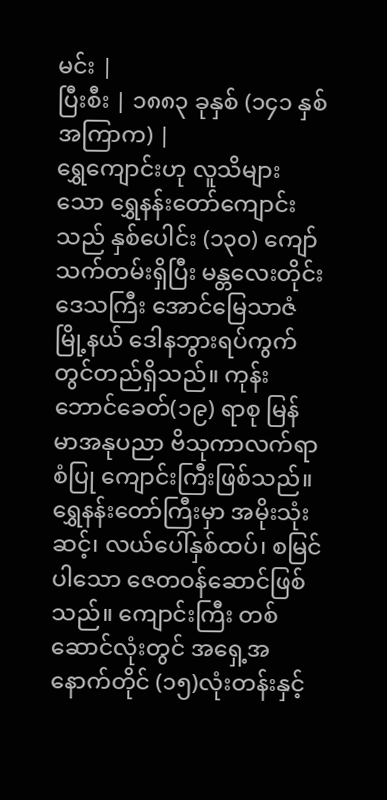မင်း |
ပြီးစီး | ၁၈၈၃ ခုနှစ် (၁၄၁ နှစ် အကြာက) |
ရွှေကျောင်းဟု လူသိများသော ရွှေနန်းတော်ကျောင်းသည် နှစ်ပေါင်း (၁၃၀) ကျော် သက်တမ်းရှိပြီး မန္တလေးတိုင်းဒေသကြီး အောင်မြေသာဇံမြို့နယ် ဒေါနဘွားရပ်ကွက် တွင်တည်ရှိသည်။ ကုန်းဘောင်ခေတ်(၁၉) ရာစု မြန်မာအနုပညာ ဗိသုကာလက်ရာစံပြု ကျောင်းကြီးဖြစ်သည်။ ရွှေနန်းတော်ကြီးမှာ အမိုးသုံးဆင့်၊ လယ်ပေါ်နှစ်ထပ်၊ စမြင်ပါသော ဇေတဝန်ဆောင်ဖြစ်သည်။ ကျောင်းကြီး တစ်ဆောင်လုံးတွင် အရှေ့အနောက်တိုင် (၁၅)လုံးတန်းနှင့်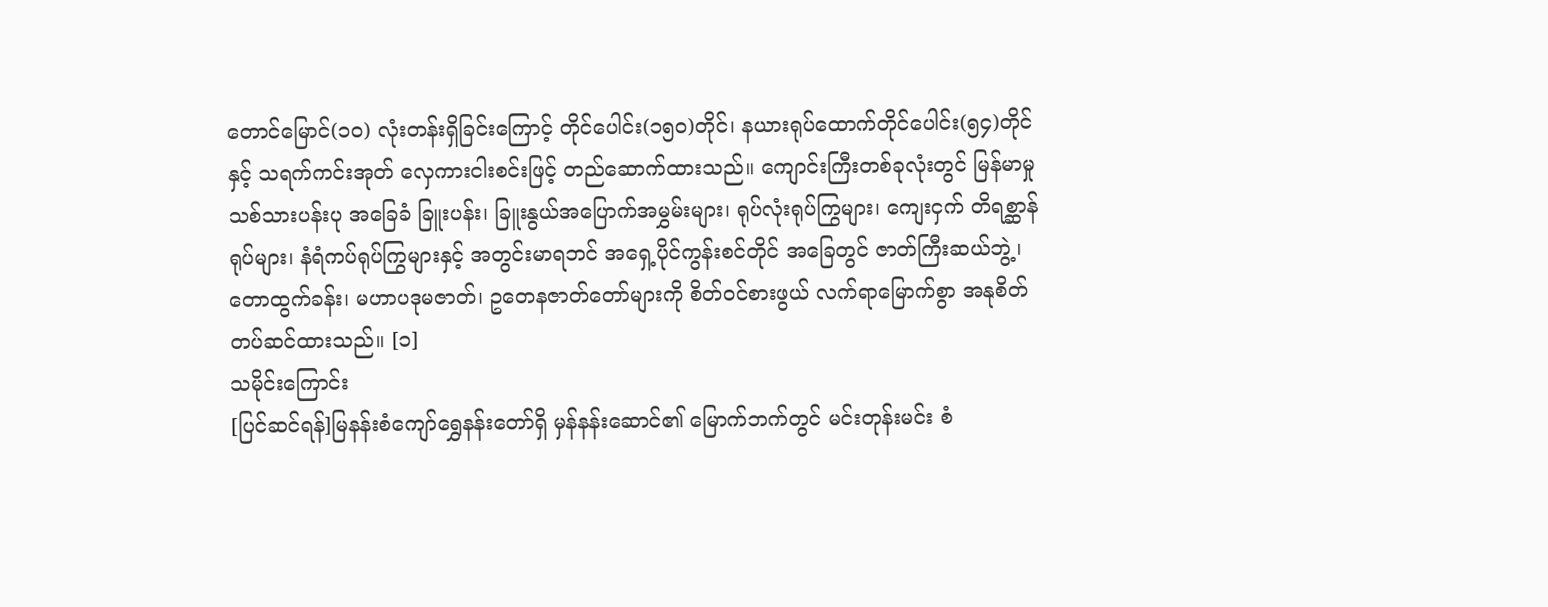တောင်မြောင်(၁၀) လုံးတန်းရှိခြင်းကြောင့် တိုင်ပေါင်း(၁၅၀)တိုင်၊ နယားရုပ်ထောက်တိုင်ပေါင်း(၅၄)တိုင် နှင့် သရက်ကင်းအုတ် လှေကားငါးစင်းဖြင့် တည်ဆောက်ထားသည်။ ကျောင်းကြီးတစ်ခုလုံးတွင် မြန်မာမှု သစ်သားပန်းပု အခြေခံ ခြူးပန်း၊ ခြူးနွယ်အပြောက်အမွှမ်းများ၊ ရုပ်လုံးရုပ်ကြွများ၊ ကျေးငှက် တိရစ္ဆာန်ရုပ်များ၊ နံရံကပ်ရုပ်ကြွများနှင့် အတွင်းမာရဘင် အရှေ့ပိုင်ကွန်းစင်တိုင် အခြေတွင် ဇာတ်ကြီးဆယ်ဘွဲ့၊ တောထွက်ခန်း၊ မဟာပဒုမဇာတ်၊ ဥတေနဇာတ်တော်များကို စိတ်ဝင်စားဖွယ် လက်ရာမြောက်စွာ အနုစိတ်တပ်ဆင်ထားသည်။ [၁]
သမိုင်းကြောင်း
[ပြင်ဆင်ရန်]မြနန်းစံကျော်ရွှေနန်းတော်ရှိ မှန်နန်းဆောင်၏ မြောက်ဘက်တွင် မင်းတုန်းမင်း စံ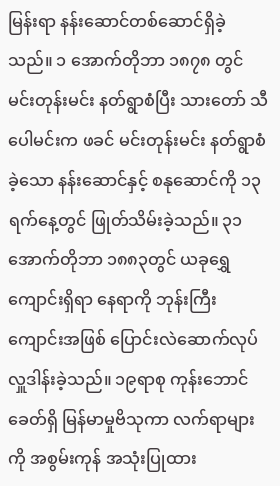မြန်းရာ နန်းဆောင်တစ်ဆောင်ရှိခဲ့သည်။ ၁ အောက်တိုဘာ ၁၈၇၈ တွင် မင်းတုန်းမင်း နတ်ရွာစံပြီး သားတော် သီပေါမင်းက ဖခင် မင်းတုန်းမင်း နတ်ရွာစံခဲ့သော နန်းဆောင်နှင့် စနုဆောင်ကို ၁၃ရက်နေ့တွင် ဖြုတ်သိမ်းခဲ့သည်။ ၃၁ အောက်တိုဘာ ၁၈၈၃တွင် ယခုရွှေကျောင်းရှိရာ နေရာကို ဘုန်းကြီးကျောင်းအဖြစ် ပြောင်းလဲဆောက်လုပ် လှူဒါန်းခဲ့သည်။ ၁၉ရာစု ကုန်းဘောင်ခေတ်ရှိ မြန်မာမှုဗိသုကာ လက်ရာများကို အစွမ်းကုန် အသုံးပြုထား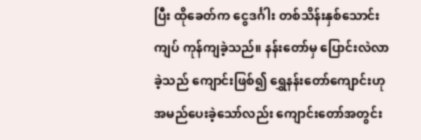ပြီး ထိုခေတ်က ငွေဒင်္ဂါး တစ်သိန်းနှစ်သောင်းကျပ် ကုန်ကျခဲ့သည်။ နန်းတော်မှ ပြောင်းလဲလာခဲ့သည် ကျောင်းဖြစ်၍ ရွှေနန်းတော်ကျောင်းဟု အမည်ပေးခဲ့သော်လည်း ကျောင်းတော်အတွင်း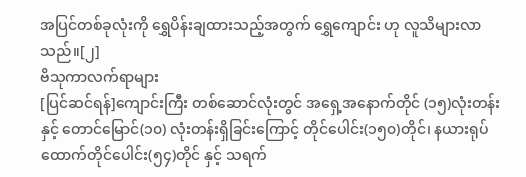အပြင်တစ်ခုလုံးကို ရွှေပိန်းချထားသည့်အတွက် ရွှေကျောင်း ဟု လူသိများလာသည်။[၂]
ဗိသုကာလက်ရာများ
[ပြင်ဆင်ရန်]ကျောင်းကြီး တစ်ဆောင်လုံးတွင် အရှေ့အနောက်တိုင် (၁၅)လုံးတန်းနှင့် တောင်မြောင်(၁၀) လုံးတန်းရှိခြင်းကြောင့် တိုင်ပေါင်း(၁၅၀)တိုင်၊ နယားရုပ်ထောက်တိုင်ပေါင်း(၅၄)တိုင် နှင့် သရက်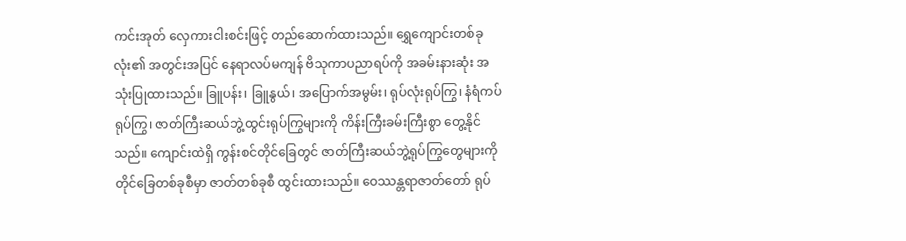ကင်းအုတ် လှေကားငါးစင်းဖြင့် တည်ဆောက်ထားသည်။ ရွှေကျောင်းတစ်ခုလုံး၏ အတွင်းအပြင် နေရာလပ်မကျန် ဗိသုကာပညာရပ်ကို အခမ်းနားဆုံး အသုံးပြုထားသည်။ ခြူပန်း၊ ခြူနွယ်၊ အပြောက်အမွမ်း၊ ရုပ်လုံးရုပ်ကြွ၊ နံရံကပ်ရုပ်ကြွ၊ ဇာတ်ကြီးဆယ်ဘွဲ့ထွင်းရုပ်ကြွများကို ကိန်းကြီးခမ်းကြီးစွာ တွေ့နိုင်သည်။ ကျောင်းထဲရှိ ကွန်းစင်တိုင်ခြေတွင် ဇာတ်ကြီးဆယ်ဘွဲ့ရုပ်ကြွတွေများကို တိုင်ခြေတစ်ခုစီမှာ ဇာတ်တစ်ခုစီ ထွင်းထားသည်။ ဝေဿန္တရာဇာတ်တော် ရုပ်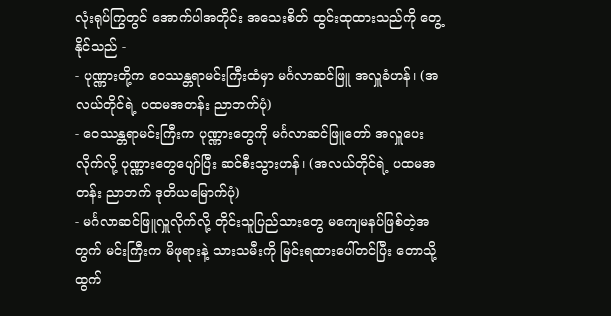လုံးရုပ်ကြွတွင် အောက်ပါအတိုင်း အသေးစိတ် ထွင်းထုထားသည်ကို တွေ့နိုင်သည် -
- ပုဏ္ဏားတို့က ဝေဿန္တရာမင်းကြီးထံမှာ မင်္ဂလာဆင်ဖြူ အလှူခံဟန်၊ (အလယ်တိုင်ရဲ့ ပထမအတန်း ညာဘက်ပုံ)
- ဝေဿန္တရာမင်းကြီးက ပုဏ္ဏားတွေကို မင်္ဂလာဆင်ဖြူတော် အလှူပေးလိုက်လို့ ပုဏ္ဏားတွေပျော်ပြီး ဆင်စီးသွားဟန်၊ (အလယ်တိုင်ရဲ့ ပထမအတန်း ညာဘက် ဒုတိယမြောက်ပုံ)
- မင်္ဂလာဆင်ဖြူလှူလိုက်လို့ တိုင်းသူပြည်သားတွေ မကျေမနပ်ဖြစ်တဲ့အတွက် မင်းကြီးက မိဖုရားနဲ့ သားသမီးကို မြင်းရထားပေါ်တင်ပြီး တောသို့ထွက်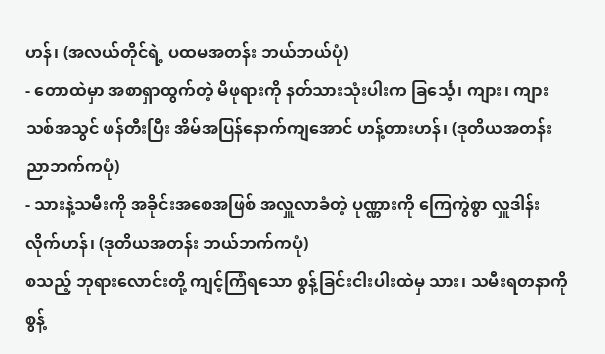ဟန်၊ (အလယ်တိုင်ရဲ့ ပထမအတန်း ဘယ်ဘယ်ပုံ)
- တောထဲမှာ အစာရှာထွက်တဲ့ မိဖုရားကို နတ်သားသုံးပါးက ခြင်္သေ့၊ ကျား၊ ကျားသစ်အသွင် ဖန်တီးပြီး အိမ်အပြန်နောက်ကျအောင် ဟန့်တားဟန်၊ (ဒုတိယအတန်း ညာဘက်ကပုံ)
- သားနဲ့သမီးကို အခိုင်းအစေအဖြစ် အလှူလာခံတဲ့ ပုဏ္ဏားကို ကြေကွဲစွာ လှူဒါန်းလိုက်ဟန်၊ (ဒုတိယအတန်း ဘယ်ဘက်ကပုံ)
စသည့် ဘုရားလောင်းတို့ ကျင့်ကြံရသော စွန့်ခြင်းငါးပါးထဲမှ သား၊ သမီးရတနာကို စွန့်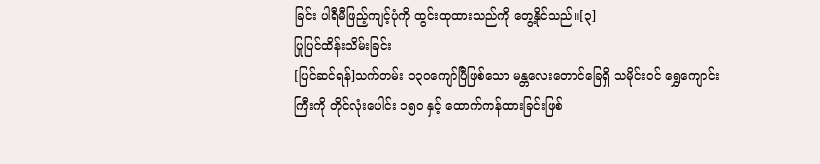ခြင်း ပါရီမီဖြည့်ကျင့်ပုံကို ထွင်းထုထားသည်ကို တွေ့နိုင်သည်။[၃]
ပြုပြင်ထိန်းသိမ်းခြင်း
[ပြင်ဆင်ရန်]သက်တမ်း ၁၃ဝကျော်ပြီဖြစ်သော မန္တလေးတောင်ခြေရှိ သမိုင်းဝင် ရွှေကျောင်းကြီးကို တိုင်လုံးပေါင်း ၁၅၀ နှင့် ထောက်ကန်ထားခြင်းဖြစ်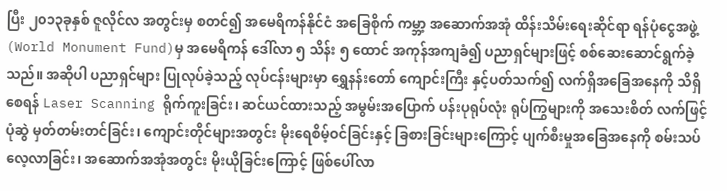ပြီး ၂၀၁၃ခုနှစ် ဇူလိုင်လ အတွင်းမှ စတင်၍ အမေရိကန်နိုင်ငံ အခြေစိုက် ကမ္ဘာ့ အဆောက်အအုံ ထိန်းသိမ်းရေးဆိုင်ရာ ရန်ပုံငွေအဖွဲ့ (World Monument Fund)မှ အမေရိကန် ဒေါ်လာ ၅ သိန်း ၅ ထောင် အကုန်အကျခံ၍ ပညာရှင်များဖြင့် စစ်ဆေးဆောင်ရွက်ခဲ့သည်။ အဆိုပါ ပညာရှင်များ ပြုလုပ်ခဲ့သည့် လုပ်ငန်းများမှာ ရွှေနန်းတော် ကျောင်းကြီး နှင့်ပတ်သက်၍ လက်ရှိအခြေအနေကို သိရှိစေရန် Laser Scanning ရိုက်ကူးခြင်း၊ ဆင်ယင်ထားသည့် အမွမ်းအပြောက် ပန်းပုရုပ်လုံး ရုပ်ကြွများကို အသေးစိတ် လက်ဖြင့်ပုံဆွဲ မှတ်တမ်းတင်ခြင်း၊ ကျောင်းတိုင်များအတွင်း မိုးရေစိမ့်ဝင်ခြင်းနှင့် ခြစားခြင်းများကြောင့် ပျက်စီးမှုအခြေအနေကို စမ်းသပ် လေ့လာခြင်း၊ အဆောက်အအုံအတွင်း မိုးယိုခြင်းကြောင့် ဖြစ်ပေါ်လာ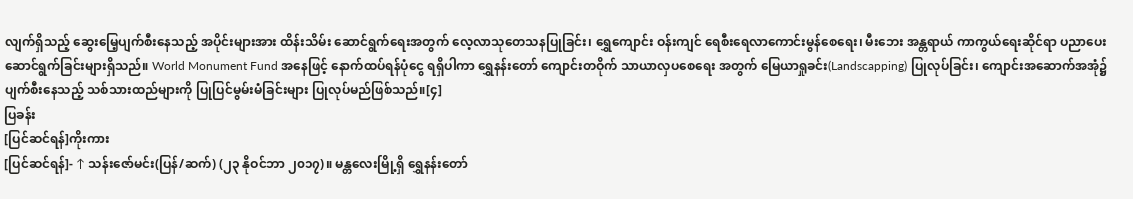လျက်ရှိသည့် ဆွေးမြေ့ပျက်စီးနေသည့် အပိုင်းများအား ထိန်းသိမ်း ဆောင်ရွက်ရေးအတွက် လေ့လာသုတေသနပြုခြင်း၊ ရွှေကျောင်း ဝန်းကျင် ရေစီးရေလာကောင်းမွန်စေရေး၊ မီးဘေး အန္တရာယ် ကာကွယ်ရေးဆိုင်ရာ ပညာပေးဆောင်ရွက်ခြင်းများရှိသည်။ World Monument Fund အနေဖြင့် နောက်ထပ်ရန်ပုံငွေ ရရှိပါကာ ရွှေနန်းတော် ကျောင်းတဝိုက် သာယာလှပစေရေး အတွက် မြေယာရှုခင်း(Landscapping) ပြုလုပ်ခြင်း၊ ကျောင်းအဆောက်အအုံ၌ ပျက်စီးနေသည့် သစ်သားထည်များကို ပြုပြင်မွမ်းမံခြင်းများ ပြုလုပ်မည်ဖြစ်သည်။[၄]
ပြခန်း
[ပြင်ဆင်ရန်]ကိုးကား
[ပြင်ဆင်ရန်]- ↑ သန်းဇော်မင်း(ပြန်/ဆက်) (၂၃ နိုဝင်ဘာ ၂၀၁၇)။ မန္တလေးမြို့ရှိ ရွှေနန်းတော်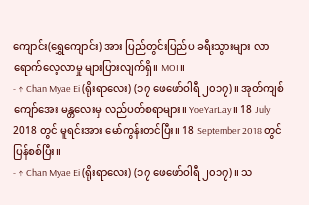ကျောင်း(ရွှေကျောင်း) အား ပြည်တွင်းပြည်ပ ခရီးသွားများ လာရောက်လေ့လာမှု များပြားလျက်ရှိ။ MOI။
- ↑ Chan Myae Ei (ရိုးရာလေး) (၁၇ ဖေဖော်ဝါရီ ၂၀၁၇)။ အုတ်ကျစ်ကျော်အေး မန္တလေးမှ လည်ပတ်စရာများ။ YoeYarLay။ 18 July 2018 တွင် မူရင်းအား မော်ကွန်းတင်ပြီး။ 18 September 2018 တွင် ပြန်စစ်ပြီး။
- ↑ Chan Myae Ei (ရိုးရာလေး) (၁၇ ဖေဖော်ဝါရီ ၂၀၁၇)။ သ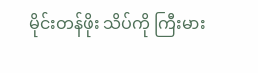မိုင်းတန်ဖိုး သိပ်ကို ကြီးမား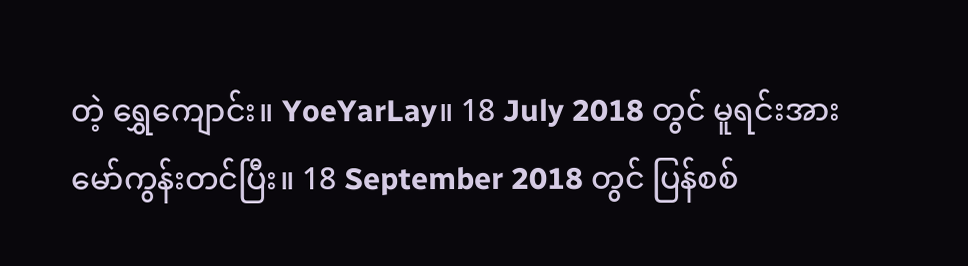တဲ့ ရွှေကျောင်း။ YoeYarLay။ 18 July 2018 တွင် မူရင်းအား မော်ကွန်းတင်ပြီး။ 18 September 2018 တွင် ပြန်စစ်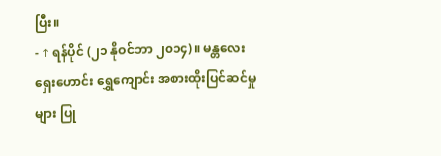ပြီး။
- ↑ ရန်ပိုင် (၂၁ နိုဝင်ဘာ ၂၀၁၄)။ မန္တလေး ရှေးဟောင်း ရွှေကျောင်း အစားထိုးပြင်ဆင်မှုများ ပြု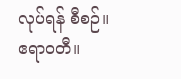လုပ်ရန် စီစဉ်။ ဧရာဝတီ။